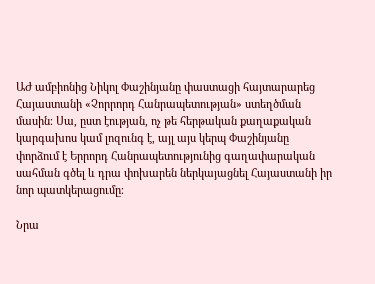ԱԺ ամբիոնից Նիկոլ Փաշինյանը փաստացի հայտարարեց Հայաստանի «Չորրորդ Հանրապետության» ստեղծման մասին։ Սա, ըստ էության, ոչ թե հերթական քաղաքական կարգախոս կամ լոզունգ է, այլ այս կերպ Փաշինյանը փորձում է Երրորդ Հանրապետությունից գաղափարական սահման գծել և դրա փոխարեն ներկայացնել Հայաստանի իր նոր պատկերացումը։

Նրա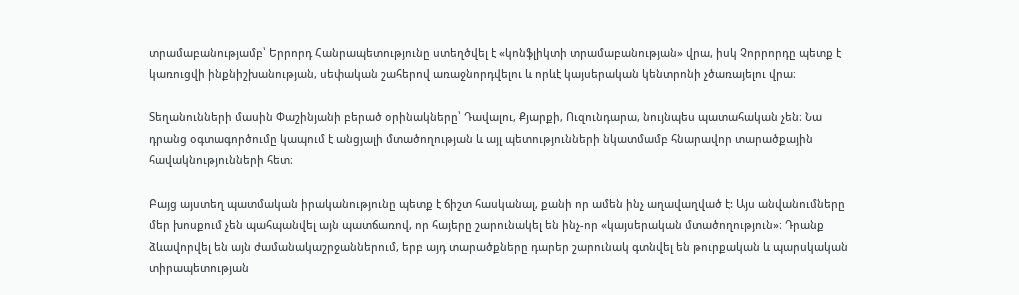տրամաբանությամբ՝ Երրորդ Հանրապետությունը ստեղծվել է «կոնֆլիկտի տրամաբանության» վրա, իսկ Չորրորդը պետք է կառուցվի ինքնիշխանության, սեփական շահերով առաջնորդվելու և որևէ կայսերական կենտրոնի չծառայելու վրա։

Տեղանունների մասին Փաշինյանի բերած օրինակները՝ Դավալու, Քյարքի, Ուզունդարա, նույնպես պատահական չեն։ Նա դրանց օգտագործումը կապում է անցյալի մտածողության և այլ պետությունների նկատմամբ հնարավոր տարածքային հավակնությունների հետ։

Բայց այստեղ պատմական իրականությունը պետք է ճիշտ հասկանալ, քանի որ ամեն ինչ աղավաղված է: Այս անվանումները մեր խոսքում չեն պահպանվել այն պատճառով, որ հայերը շարունակել են ինչ-որ «կայսերական մտածողություն»։ Դրանք ձևավորվել են այն ժամանակաշրջաններում, երբ այդ տարածքները դարեր շարունակ գտնվել են թուրքական և պարսկական տիրապետության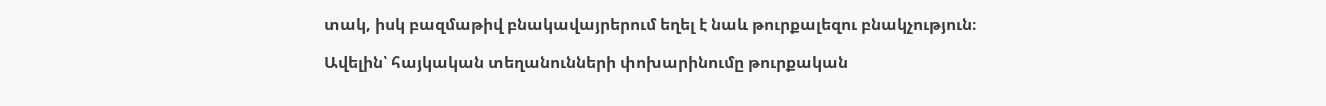տակ, իսկ բազմաթիվ բնակավայրերում եղել է նաև թուրքալեզու բնակչություն։

Ավելին՝ հայկական տեղանունների փոխարինումը թուրքական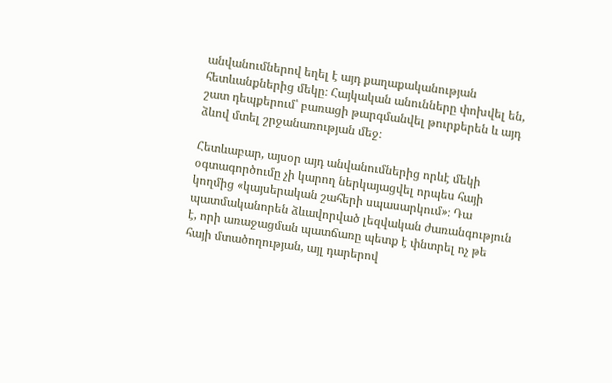անվանումներով եղել է այդ քաղաքականության հետևանքներից մեկը։ Հայկական անունները փոխվել են, շատ դեպքերում՝ բառացի թարգմանվել թուրքերեն և այդ ձևով մտել շրջանառության մեջ։

Հետևաբար, այսօր այդ անվանումներից որևէ մեկի օգտագործումը չի կարող ներկայացվել որպես հայի կողմից «կայսերական շահերի սպասարկում»։ Դա պատմականորեն ձևավորված լեզվական ժառանգություն է, որի առաջացման պատճառը պետք է փնտրել ոչ թե հայի մտածողության, այլ դարերով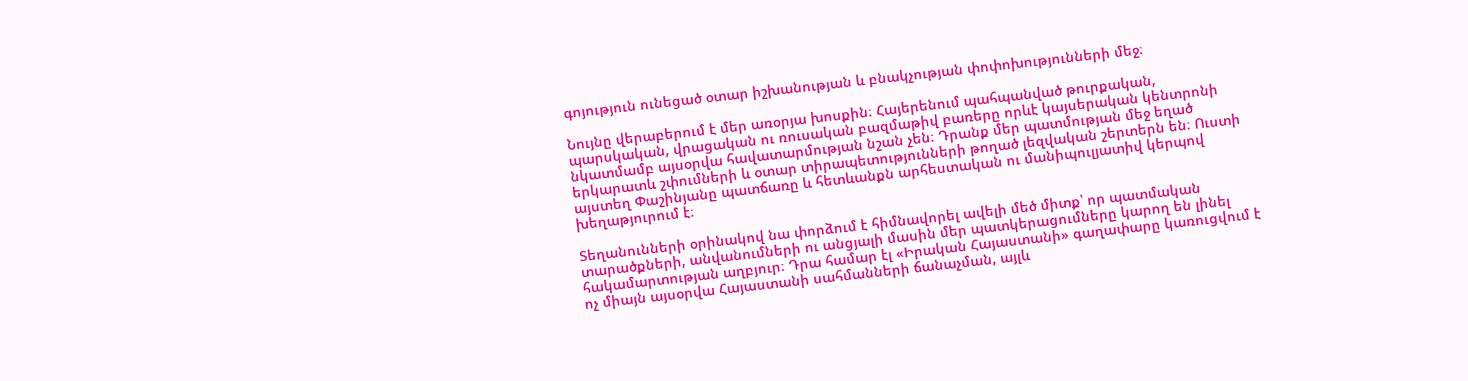գոյություն ունեցած օտար իշխանության և բնակչության փոփոխությունների մեջ։

Նույնը վերաբերում է մեր առօրյա խոսքին։ Հայերենում պահպանված թուրքական, պարսկական, վրացական ու ռուսական բազմաթիվ բառերը որևէ կայսերական կենտրոնի նկատմամբ այսօրվա հավատարմության նշան չեն։ Դրանք մեր պատմության մեջ եղած երկարատև շփումների և օտար տիրապետությունների թողած լեզվական շերտերն են։ Ուստի այստեղ Փաշինյանը պատճառը և հետևանքն արհեստական ու մանիպուլյատիվ կերպով խեղաթյուրում է։

Տեղանունների օրինակով նա փորձում է հիմնավորել ավելի մեծ միտք՝ որ պատմական տարածքների, անվանումների ու անցյալի մասին մեր պատկերացումները կարող են լինել հակամարտության աղբյուր։ Դրա համար էլ «Իրական Հայաստանի» գաղափարը կառուցվում է ոչ միայն այսօրվա Հայաստանի սահմանների ճանաչման, այլև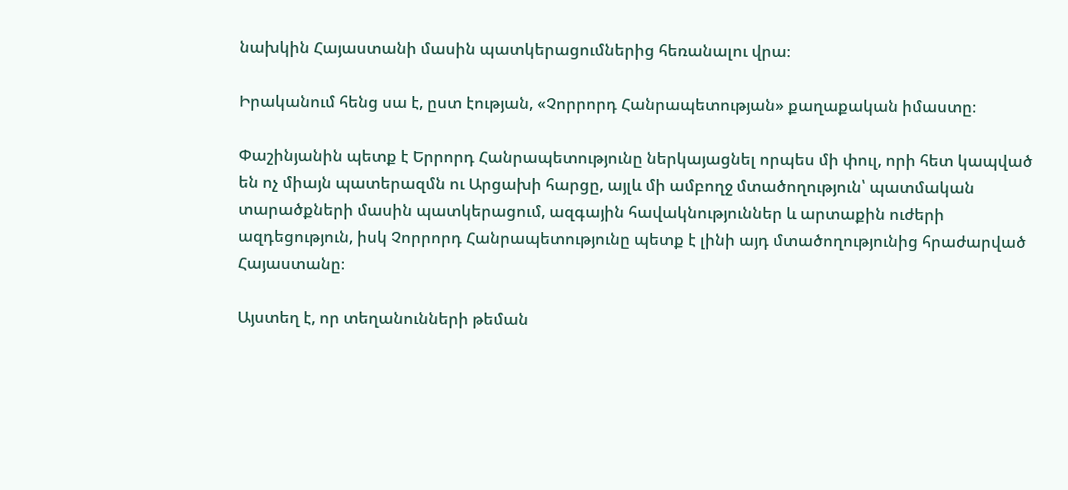նախկին Հայաստանի մասին պատկերացումներից հեռանալու վրա։

Իրականում հենց սա է, ըստ էության, «Չորրորդ Հանրապետության» քաղաքական իմաստը։

Փաշինյանին պետք է Երրորդ Հանրապետությունը ներկայացնել որպես մի փուլ, որի հետ կապված են ոչ միայն պատերազմն ու Արցախի հարցը, այլև մի ամբողջ մտածողություն՝ պատմական տարածքների մասին պատկերացում, ազգային հավակնություններ և արտաքին ուժերի ազդեցություն, իսկ Չորրորդ Հանրապետությունը պետք է լինի այդ մտածողությունից հրաժարված Հայաստանը։

Այստեղ է, որ տեղանունների թեման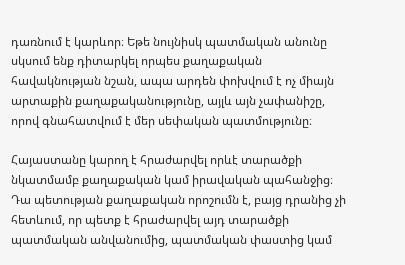դառնում է կարևոր։ Եթե նույնիսկ պատմական անունը սկսում ենք դիտարկել որպես քաղաքական հավակնության նշան, ապա արդեն փոխվում է ոչ միայն արտաքին քաղաքականությունը, այլև այն չափանիշը, որով գնահատվում է մեր սեփական պատմությունը։

Հայաստանը կարող է հրաժարվել որևէ տարածքի նկատմամբ քաղաքական կամ իրավական պահանջից։ Դա պետության քաղաքական որոշումն է, բայց դրանից չի հետևում, որ պետք է հրաժարվել այդ տարածքի պատմական անվանումից, պատմական փաստից կամ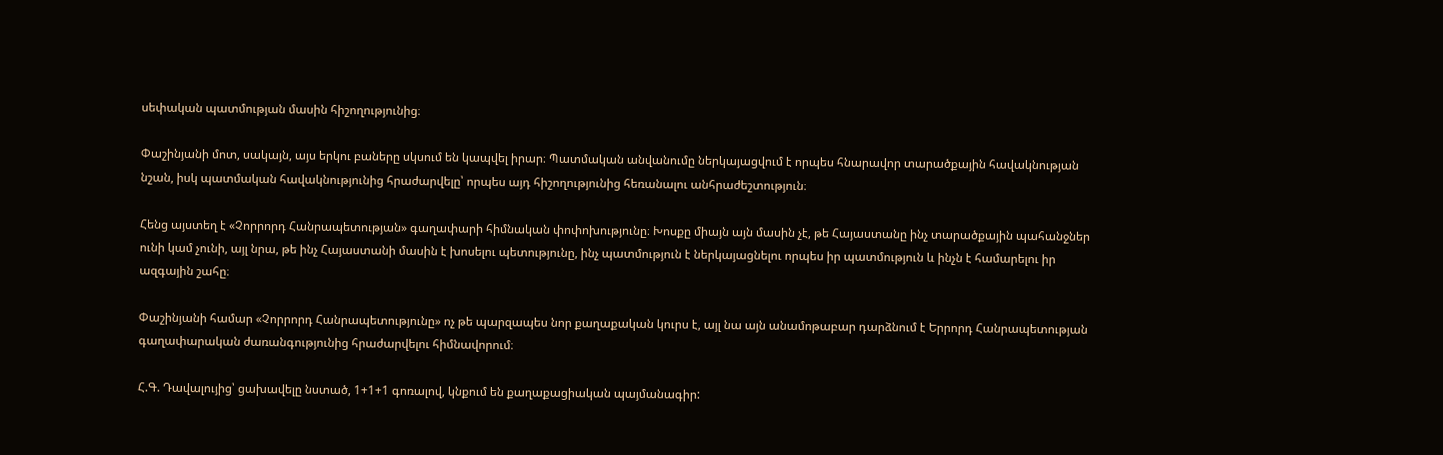սեփական պատմության մասին հիշողությունից։

Փաշինյանի մոտ, սակայն, այս երկու բաները սկսում են կապվել իրար։ Պատմական անվանումը ներկայացվում է որպես հնարավոր տարածքային հավակնության նշան, իսկ պատմական հավակնությունից հրաժարվելը՝ որպես այդ հիշողությունից հեռանալու անհրաժեշտություն։

Հենց այստեղ է «Չորրորդ Հանրապետության» գաղափարի հիմնական փոփոխությունը։ Խոսքը միայն այն մասին չէ, թե Հայաստանը ինչ տարածքային պահանջներ ունի կամ չունի, այլ նրա, թե ինչ Հայաստանի մասին է խոսելու պետությունը, ինչ պատմություն է ներկայացնելու որպես իր պատմություն և ինչն է համարելու իր ազգային շահը։

Փաշինյանի համար «Չորրորդ Հանրապետությունը» ոչ թե պարզապես նոր քաղաքական կուրս է, այլ նա այն անամոթաբար դարձնում է Երրորդ Հանրապետության գաղափարական ժառանգությունից հրաժարվելու հիմնավորում։

Հ.Գ. Դավալույից՝ ցախավելը նստած, 1+1+1 գոռալով, կնքում են քաղաքացիական պայմանագիր: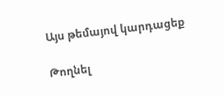Այս թեմայով կարդացեք

Թողնել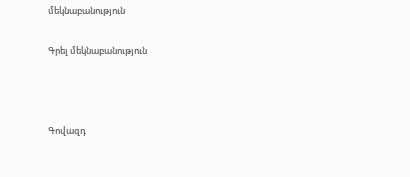մեկնաբանություն

Գրել մեկնաբանություն



Գովազդ